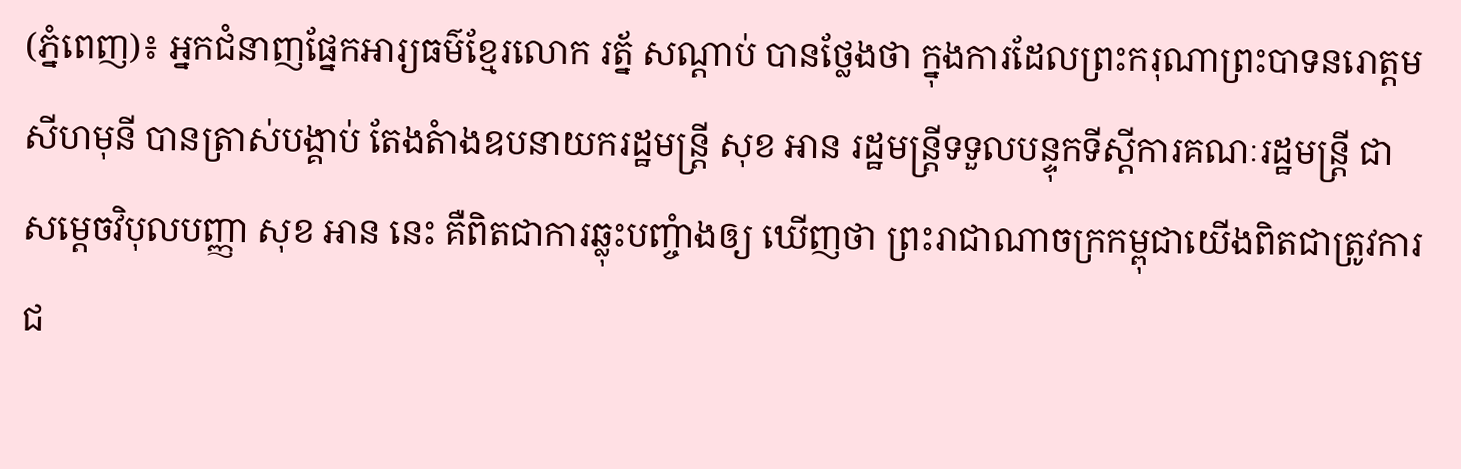(ភ្នំពេញ)៖ អ្នកជំនាញផ្នែកអារ្យធម៌ខ្មែរលោក រត្ន័ សណ្ដាប់ បានថ្លែងថា ក្នុងការដែលព្រះករុណាព្រះបាទនរោត្ដម សីហមុនី បានត្រាស់បង្គាប់ តែងតំាងឧបនាយករដ្ឋមន្រ្ដី សុខ អាន រដ្ឋមន្រ្ដីទទួលបន្ទុកទីស្ដីការគណៈរដ្ឋមន្រ្ដី ជាសម្ដេចវិបុលបញ្ញា សុខ អាន នេះ គឺពិតជាការឆ្លុះបញ្ចំាងឲ្យ ឃើញថា ព្រះរាជាណាចក្រកម្ពុជាយើងពិតជាត្រូវការជ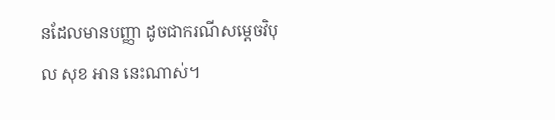នដែលមានបញ្ញា ដូចជាករណីសម្ដេចវិបុល សុខ អាន នេះណាស់។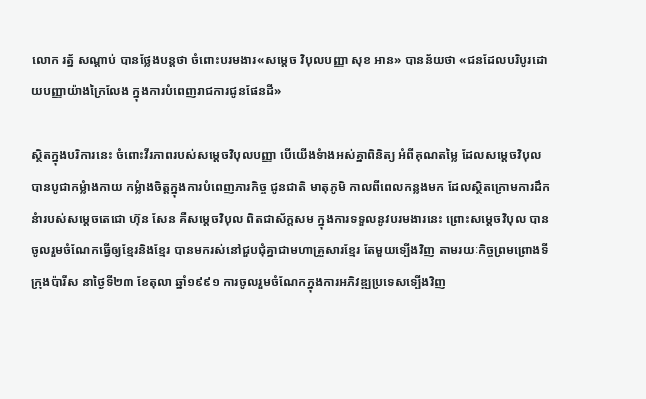លោក រត្ន័ សណ្ដាប់ បានថ្លែងបន្ដថា ចំពោះបរមងារ«សម្ដេច វិបុលបញ្ញា សុខ អាន» បានន័យថា «ជនដែលបរិបូរដោយបញ្ញាយ៉ាងក្រៃលែង ក្នុងការបំពេញរាជការជូនផែនដី»

ស្ថិតក្នុងបរិការនេះ ចំពោះវីរភាពរបស់សម្ដេចវិបុលបញ្ញា បើយើងទំាងអស់គ្នាពិនិត្យ អំពីគុណតម្លៃ ដែលសម្ដេចវិបុល បានបូជាកម្លំាងកាយ កម្លំាងចិត្ដក្នុងការបំពេញភារកិច្ច ជូនជាតិ មាតុភូមិ កាលពីពេលកន្លងមក ដែលស្ថិតក្រោមការដឹកនំារបស់សម្ដេចតេជោ ហ៊ុន សែន គឺសម្ដេចវិបុល ពិតជាស័ក្តសម ក្នុងការទទួលនូវបរមងារនេះ ព្រោះសម្ដេចវិបុល បានចូលរួមចំណែកធ្វើឲ្យខ្មែរនិងខ្មែរ បានមករស់នៅជួបជុំគ្នាជាមហាគ្រួសារខ្មែរ តែមួយទ្បើងវិញ តាមរយៈកិច្ចព្រមព្រោងទីក្រុងប៉ារីស នាថ្ងៃទី២៣ ខែតុលា ឆ្នាំ១៩៩១ ការចូលរួមចំណែកក្នុងការអភិវឌ្ឍប្រទេសទ្បើងវិញ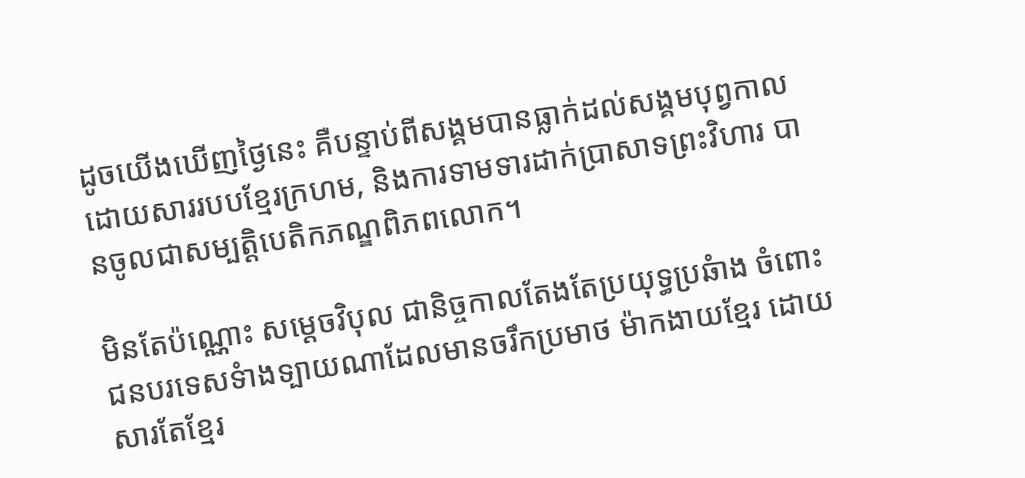ដូចយើងឃើញថ្ងៃនេះ គឺបន្ទាប់ពីសង្គមបានធ្លាក់ដល់សង្គមបុព្វកាលដោយសាររបបខ្មែរក្រហម, និងការទាមទារដាក់ប្រាសាទព្រះវិហារ បានចូលជាសម្បត្ដិបេតិកភណ្ឌពិភពលោក។

មិនតែប៉ណ្ណោះ សម្ដេចវិបុល ជានិច្ចកាលតែងតែប្រយុទ្ធប្រឆំាង ចំពោះជនបរទេសទំាងទ្បាយណាដែលមានចរឹកប្រមាថ ម៉ាកងាយខ្មែរ ដោយសារតែខ្មែរ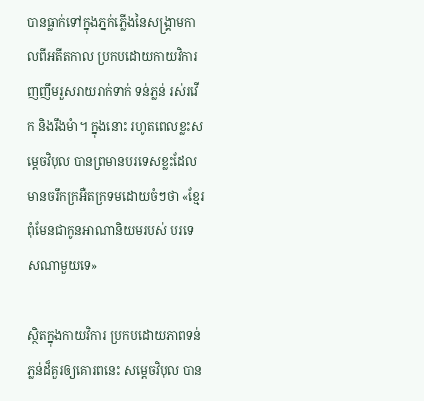បានធ្លាក់ទៅក្នុងភ្នក់ភ្លើងនៃសង្រ្គាមកាលពីអតីតកាល ប្រកបដោយកាយវិការញញឹមរួសរាយរាក់ទាក់ ទន់ភ្លន់ រស់រវើក និងរឹងមំា។ ក្នុងនោះ រហូតពេលខ្លះសម្ដេចវិបុល បានព្រមានបរទេសខ្លះដែលមានចរឹកក្រអឺតក្រទមដោយចំៗថា «ខ្មែរពុំមែនជាកូនអាណានិយមរបស់ បរទេសណាមួយទេ»

ស្ថិតក្នុងកាយវិការ ប្រកបដោយភាពទន់ភ្លន់ដ៏គួរឲ្យគោរពនេះ សម្ដេចវិបុល បាន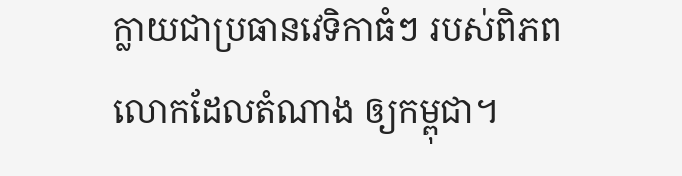ក្លាយជាប្រធានវេទិកាធំៗ របស់ពិភពលោកដែលតំណាង ឲ្យកម្ពុជា។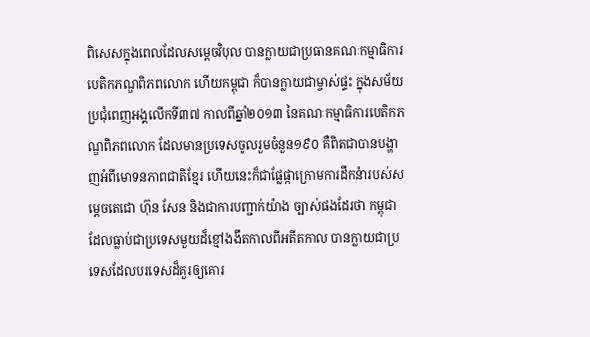ពិសេសក្នុងពេលដែលសម្ដេចវិបុល បានក្លាយជាប្រធានគណៈកម្មាធិការបេតិកភណ្ឌពិភពលោក ហើយកម្ពុជា ក៏បានក្លាយជាម្ចាស់ផ្ទះ ក្នុងសម័យប្រជុំពេញអង្គលើកទី៣៧ កាលពីឆ្នាំ២០១៣ នៃគណៈកម្មាធិការបេតិកភណ្ឌពិភពលោក ដែលមានប្រទេសចូលរួមចំនួន១៩០ គឺពិតជាបានបង្ហាញអំពីមោទនភាពជាតិខ្មែរ ហើយនេះក៏ជាផ្លែផ្កាក្រោមការដឹកនំារបស់សម្ដេចតេជោ ហ៊ុន សែន និងជាការបញ្ជាក់យ៉ាង ច្បាស់ផងដែរថា កម្ពុជា ដែលធ្លាប់ជាប្រទេសមួយដ៏ខ្មៅងងឹតកាលពីអតីតកាល បានក្លាយជាប្រទេសដែលបរទេសដ៏គួរឲ្យគោរ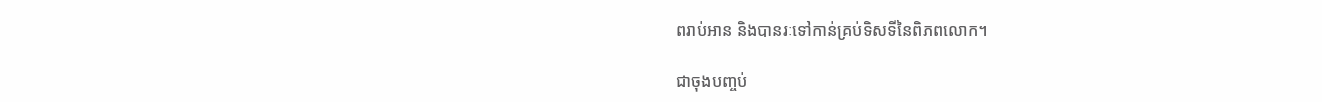ពរាប់អាន និងបានរៈទៅកាន់គ្រប់ទិសទីនៃពិភពលោក។

ជាចុងបញ្ចប់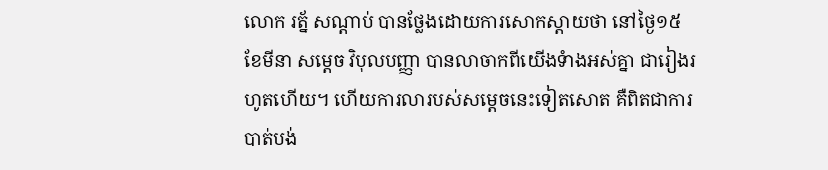លោក រត្ន័ សណ្ដាប់ បានថ្លែងដោយការសោកស្ដាយថា នៅថ្ងៃ១៥ ខែមីនា សម្ដេច វិបុលបញ្ញា បានលាចាកពីយើងទំាងអស់គ្នា ជារៀងរហូតហើយ។ ហើយការលារបស់សម្ដេចនេះទៀតសោត គឺពិតជាការបាត់បង់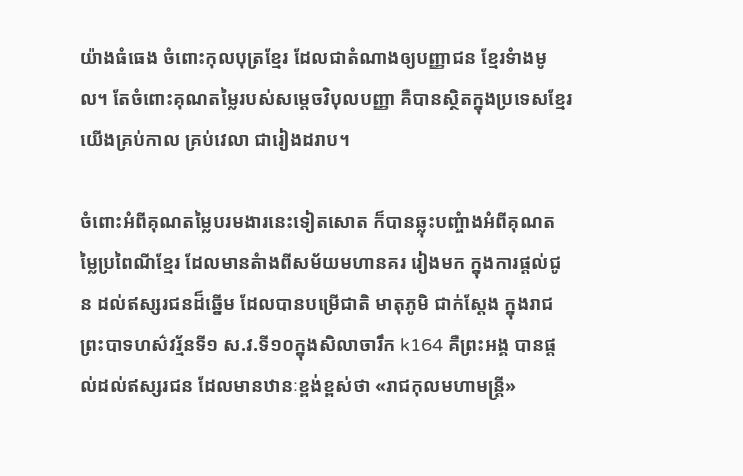យ៉ាងធំធេង ចំពោះកុលបុត្រខ្មែរ ដែលជាតំណាងឲ្យបញ្ញាជន ខ្មែរទំាងមូល។ តែចំពោះគុណតម្លៃរបស់សម្ដេចវិបុលបញ្ញា គឺបានស្ថិតក្នុងប្រទេសខ្មែរយើងគ្រប់កាល គ្រប់វេលា ជារៀងដរាប។

ចំពោះអំពីគុណតម្លៃបរមងារនេះទៀតសោត ក៏បានឆ្លុះបញ្ចំាងអំពីគុណតម្លៃប្រពៃណីខ្មែរ ដែលមានតំាងពីសម័យមហានគរ រៀងមក ក្នុងការផ្ដល់ជូន ដល់ឥស្សរជនដ៏ឆ្នើម ដែលបានបម្រើជាតិ មាតុភូមិ ជាក់ស្ដែង ក្នុងរាជព្រះបាទហស៌វរ្ម័នទី១ ស.វ.ទី១០ក្នុងសិលាចារឹក k164 គឺព្រះអង្គ បានផ្ដល់ដល់ឥស្សរជន ដែលមានឋានៈខ្ពង់ខ្ពស់ថា «រាជកុលមហាមន្ដ្រី»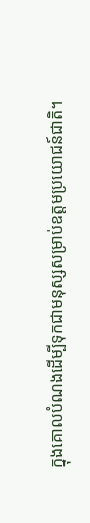ក្នុងគោលបំណងដើម្បីទុកជាមនុស្សសម្រាប់ឧត្ដមប្រយោជន៍ជាតិ។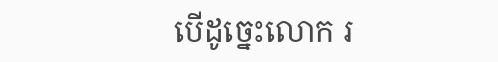បើដូច្នេះលោក រ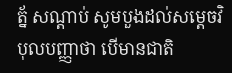ត្ន័ សណ្ដាប់ សូមបួងដល់សម្ដេចវិបុលបញ្ញាថា បើមានជាតិ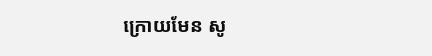ក្រោយមែន សូ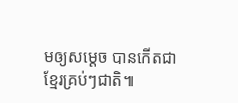មឲ្យសម្ដេច បានកើតជាខ្មែរគ្រប់ៗជាតិ៕